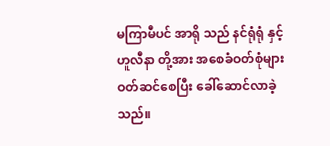မကြာမီပင် အာရို သည် နင်ရုံရုံ နှင့် ဟူလီနာ တို့အား အစေခံဝတ်စုံများ ဝတ်ဆင်စေပြီး ခေါ်ဆောင်လာခဲ့သည်။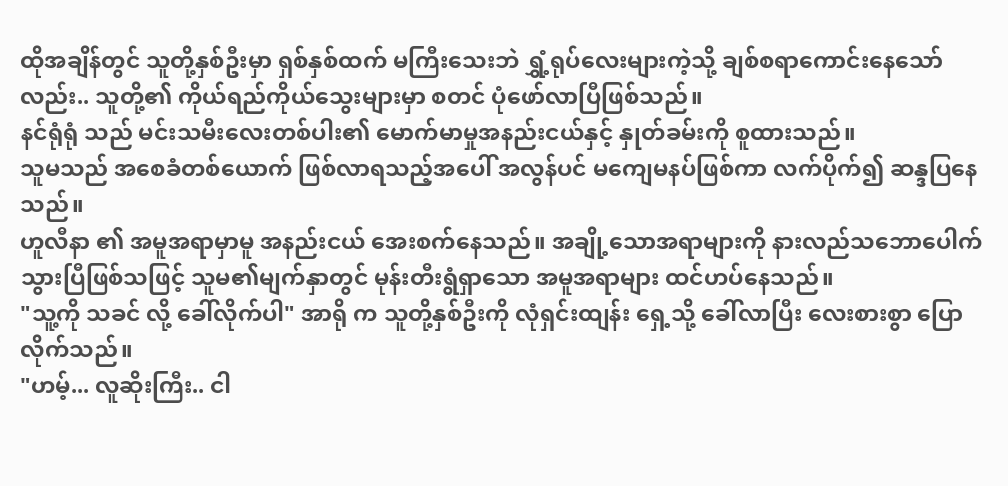ထိုအချိန်တွင် သူတို့နှစ်ဦးမှာ ရှစ်နှစ်ထက် မကြီးသေးဘဲ ရွှံ့ရုပ်လေးများကဲ့သို့ ချစ်စရာကောင်းနေသော်လည်း.. သူတို့၏ ကိုယ်ရည်ကိုယ်သွေးများမှာ စတင် ပုံဖော်လာပြီဖြစ်သည်။
နင်ရုံရုံ သည် မင်းသမီးလေးတစ်ပါး၏ မောက်မာမှုအနည်းငယ်နှင့် နှုတ်ခမ်းကို စူထားသည်။
သူမသည် အစေခံတစ်ယောက် ဖြစ်လာရသည့်အပေါ် အလွန်ပင် မကျေမနပ်ဖြစ်ကာ လက်ပိုက်၍ ဆန္ဒပြနေသည်။
ဟူလီနာ ၏ အမူအရာမှာမူ အနည်းငယ် အေးစက်နေသည်။ အချို့သောအရာများကို နားလည်သဘောပေါက်သွားပြီဖြစ်သဖြင့် သူမ၏မျက်နှာတွင် မုန်းတီးရွံရှာသော အမူအရာများ ထင်ဟပ်နေသည်။
"သူ့ကို သခင် လို့ ခေါ်လိုက်ပါ" အာရို က သူတို့နှစ်ဦးကို လုံရှင်းထျန်း ရှေ့သို့ ခေါ်လာပြီး လေးစားစွာ ပြောလိုက်သည်။
"ဟမ့်... လူဆိုးကြီး.. ငါ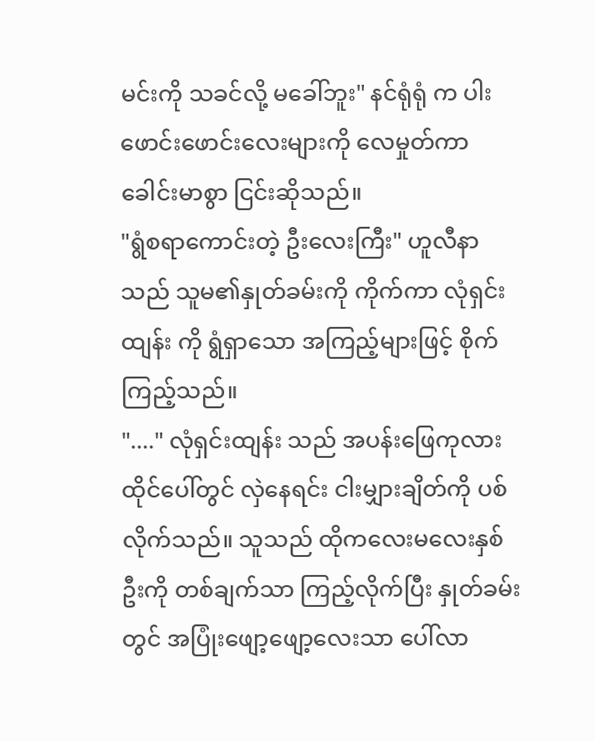မင်းကို သခင်လို့ မခေါ်ဘူး" နင်ရုံရုံ က ပါးဖောင်းဖောင်းလေးများကို လေမှုတ်ကာ ခေါင်းမာစွာ ငြင်းဆိုသည်။
"ရွံစရာကောင်းတဲ့ ဦးလေးကြီး" ဟူလီနာ သည် သူမ၏နှုတ်ခမ်းကို ကိုက်ကာ လုံရှင်းထျန်း ကို ရွံရှာသော အကြည့်များဖြင့် စိုက်ကြည့်သည်။
"...." လုံရှင်းထျန်း သည် အပန်းဖြေကုလားထိုင်ပေါ်တွင် လှဲနေရင်း ငါးမျှားချိတ်ကို ပစ်လိုက်သည်။ သူသည် ထိုကလေးမလေးနှစ်ဦးကို တစ်ချက်သာ ကြည့်လိုက်ပြီး နှုတ်ခမ်းတွင် အပြုံးဖျော့ဖျော့လေးသာ ပေါ်လာ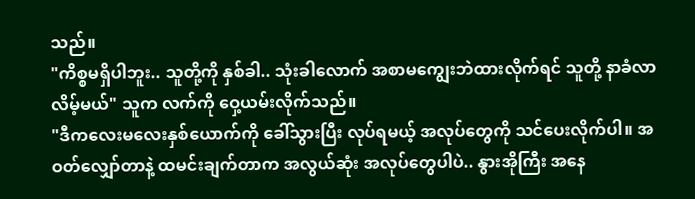သည်။
"ကိစ္စမရှိပါဘူး.. သူတို့ကို နှစ်ခါ.. သုံးခါလောက် အစာမကျွေးဘဲထားလိုက်ရင် သူတို့ နာခံလာလိမ့်မယ်" သူက လက်ကို ဝှေ့ယမ်းလိုက်သည်။
"ဒီကလေးမလေးနှစ်ယောက်ကို ခေါ်သွားပြီး လုပ်ရမယ့် အလုပ်တွေကို သင်ပေးလိုက်ပါ။ အဝတ်လျှော်တာနဲ့ ထမင်းချက်တာက အလွယ်ဆုံး အလုပ်တွေပါပဲ.. နွားအိုကြီး အနေ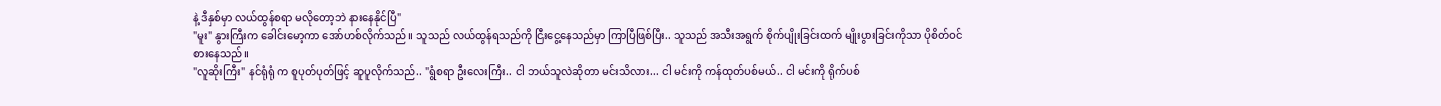နဲ့ ဒီနှစ်မှာ လယ်ထွန်စရာ မလိုတော့ဘဲ နားနေနိုင်ပြီ"
"မူး" နွားကြီးက ခေါင်းမော့ကာ အော်ဟစ်လိုက်သည်။ သူသည် လယ်ထွန်ရသည်ကို ငြီးငွေ့နေသည်မှာ ကြာပြီဖြစ်ပြီး.. သူသည် အသီးအရွက် စိုက်ပျိုးခြင်းထက် မျိုးပွားခြင်းကိုသာ ပိုစိတ်ဝင်စားနေသည်။
"လူဆိုးကြီး" နင်ရုံရုံ က စူပုတ်ပုတ်ဖြင့် ဆူပူလိုက်သည်.. "ရွံစရာ ဦးလေးကြီး.. ငါ ဘယ်သူလဲဆိုတာ မင်းသိလား... ငါ မင်းကို ကန်ထုတ်ပစ်မယ်.. ငါ မင်းကို ရိုက်ပစ်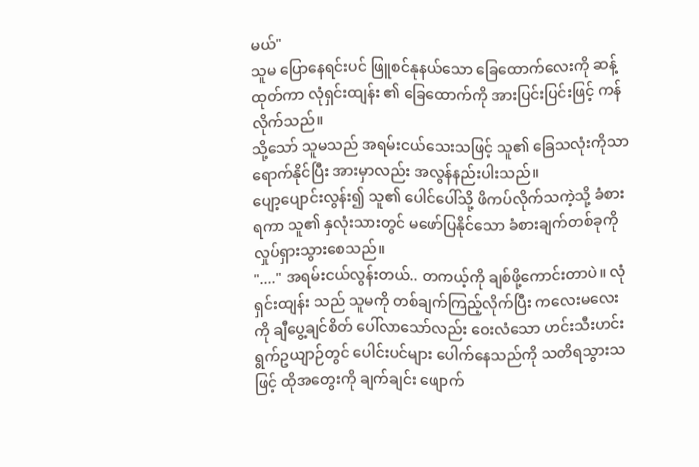မယ်"
သူမ ပြောနေရင်းပင် ဖြူစင်နုနယ်သော ခြေထောက်လေးကို ဆန့်ထုတ်ကာ လုံရှင်းထျန်း ၏ ခြေထောက်ကို အားပြင်းပြင်းဖြင့် ကန်လိုက်သည်။
သို့သော် သူမသည် အရမ်းငယ်သေးသဖြင့် သူ၏ ခြေသလုံးကိုသာ ရောက်နိုင်ပြီး အားမှာလည်း အလွန်နည်းပါးသည်။
ပျော့ပျောင်းလွန်း၍ သူ၏ ပေါင်ပေါ်သို့ ဖိကပ်လိုက်သကဲ့သို့ ခံစားရကာ သူ၏ နှလုံးသားတွင် မဖော်ပြနိုင်သော ခံစားချက်တစ်ခုကို လှုပ်ရှားသွားစေသည်။
"...." အရမ်းငယ်လွန်းတယ်.. တကယ့်ကို ချစ်ဖို့ကောင်းတာပဲ။ လုံရှင်းထျန်း သည် သူမကို တစ်ချက်ကြည့်လိုက်ပြီး ကလေးမလေးကို ချီပွေ့ချင်စိတ် ပေါ်လာသော်လည်း ဝေးလံသော ဟင်းသီးဟင်းရွက်ဥယျာဉ်တွင် ပေါင်းပင်များ ပေါက်နေသည်ကို သတိရသွားသဖြင့် ထိုအတွေးကို ချက်ချင်း ဖျောက်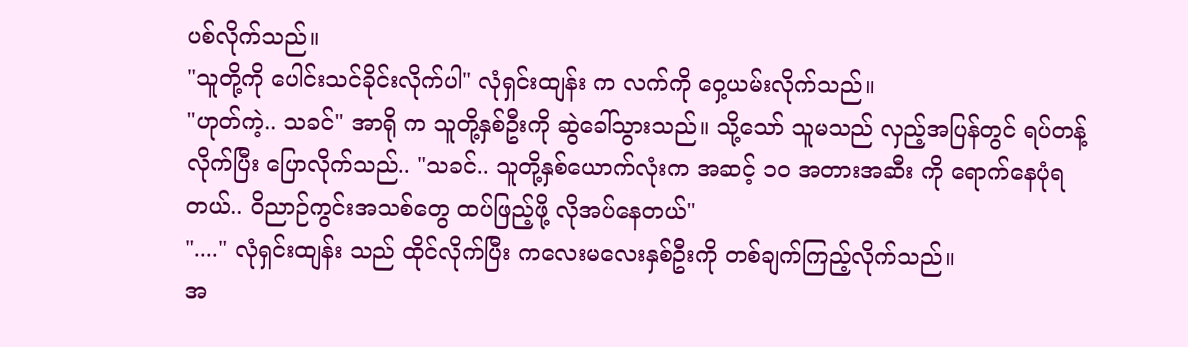ပစ်လိုက်သည်။
"သူတို့ကို ပေါင်းသင်ခိုင်းလိုက်ပါ" လုံရှင်းထျန်း က လက်ကို ဝှေ့ယမ်းလိုက်သည်။
"ဟုတ်ကဲ့.. သခင်" အာရို က သူတို့နှစ်ဦးကို ဆွဲခေါ်သွားသည်။ သို့သော် သူမသည် လှည့်အပြန်တွင် ရပ်တန့်လိုက်ပြီး ပြောလိုက်သည်.. "သခင်.. သူတို့နှစ်ယောက်လုံးက အဆင့် ၁၀ အတားအဆီး ကို ရောက်နေပုံရတယ်.. ဝိညာဉ်ကွင်းအသစ်တွေ ထပ်ဖြည့်ဖို့ လိုအပ်နေတယ်"
"...." လုံရှင်းထျန်း သည် ထိုင်လိုက်ပြီး ကလေးမလေးနှစ်ဦးကို တစ်ချက်ကြည့်လိုက်သည်။
အ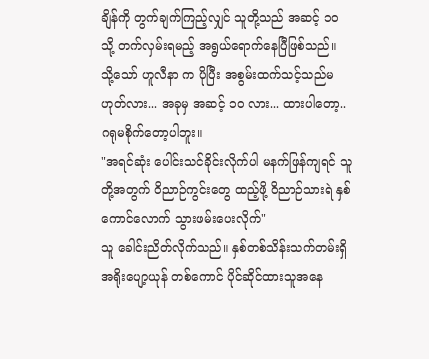ချိန်ကို တွက်ချက်ကြည့်လျှင် သူတို့သည် အဆင့် ၁၀ သို့ တက်လှမ်းရမည့် အရွယ်ရောက်နေပြီဖြစ်သည်။
သို့သော် ဟူလီနာ က ပိုပြီး အစွမ်းထက်သင့်သည်မဟုတ်လား... အခုမှ အဆင့် ၁၀ လား... ထားပါတော့.. ဂရုမစိုက်တော့ပါဘူး။
"အရင်ဆုံး ပေါင်းသင်ခိုင်းလိုက်ပါ မနက်ဖြန်ကျရင် သူတို့အတွက် ဝိညာဉ်ကွင်းတွေ ထည့်ဖို့ ဝိညာဉ်သားရဲ နှစ်ကောင်လောက် သွားဖမ်းပေးလိုက်"
သူ ခေါင်းညိတ်လိုက်သည်။ နှစ်တစ်သိန်းသက်တမ်းရှိ အရိုးပျော့ယုန် တစ်ကောင် ပိုင်ဆိုင်ထားသူအနေ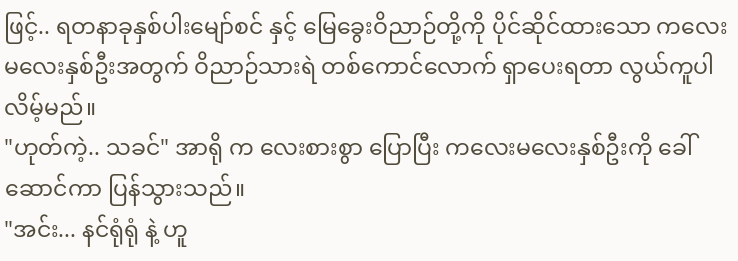ဖြင့်.. ရတနာခုနှစ်ပါးမျော်စင် နှင့် မြေခွေးဝိညာဉ်တို့ကို ပိုင်ဆိုင်ထားသော ကလေးမလေးနှစ်ဦးအတွက် ဝိညာဉ်သားရဲ တစ်ကောင်လောက် ရှာပေးရတာ လွယ်ကူပါလိမ့်မည်။
"ဟုတ်ကဲ့.. သခင်" အာရို က လေးစားစွာ ပြောပြီး ကလေးမလေးနှစ်ဦးကို ခေါ်ဆောင်ကာ ပြန်သွားသည်။
"အင်း... နင်ရုံရုံ နဲ့ ဟူ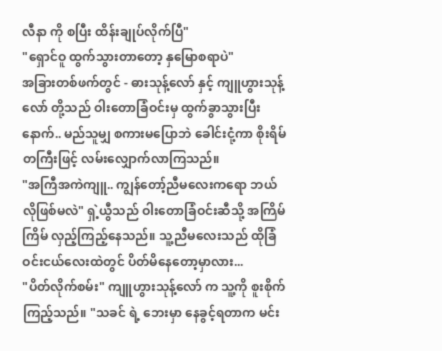လီနာ ကို စပြီး ထိန်းချုပ်လိုက်ပြီ"
"ရှောင်ဝူ ထွက်သွားတာတော့ နှမြောစရာပဲ"
အခြားတစ်ဖက်တွင် - ဓားသုန့်လော် နှင့် ကျူဟွားသုန့်လော် တို့သည် ဝါးတောခြံဝင်းမှ ထွက်ခွာသွားပြီးနောက်.. မည်သူမျှ စကားမပြောဘဲ ခေါင်းငုံ့ကာ စိုးရိမ်တကြီးဖြင့် လမ်းလျှောက်လာကြသည်။
"အကြီအကဲကျူ.. ကျွန်တော့်ညီမလေးကရော ဘယ်လိုဖြစ်မလဲ" ရှဲ့ယွီသည် ဝါးတောခြံဝင်းဆီသို့ အကြိမ်ကြိမ် လှည့်ကြည့်နေသည်။ သူ့ညီမလေးသည် ထိုခြံဝင်းငယ်လေးထဲတွင် ပိတ်မိနေတော့မှာလား...
"ပိတ်လိုက်စမ်း" ကျူဟွားသုန့်လော် က သူ့ကို စူးစိုက်ကြည့်သည်။ "သခင် ရဲ့ ဘေးမှာ နေခွင့်ရတာက မင်း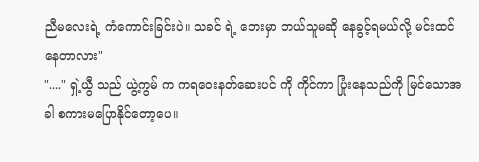ညီမလေးရဲ့ ကံကောင်းခြင်းပဲ။ သခင် ရဲ့ ဘေးမှာ ဘယ်သူမဆို နေခွင့်ရမယ်လို့ မင်းထင်နေတာလား"
"...." ရှဲ့ယွီ သည် ယွဲ့ကွမ် က ကရဝေးနတ်ဆေးပင် ကို ကိုင်ကာ ပြုံးနေသည်ကို မြင်သောအခါ စကားမပြောနိုင်တော့ပေ။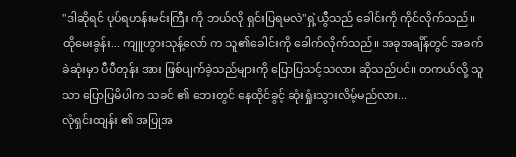"ဒါဆိုရင် ပုပ်ရဟန်းမင်းကြီး ကို ဘယ်လို ရှင်းပြရမလဲ"ရှဲ့ယွီသည် ခေါင်းကို ကိုင်လိုက်သည်။
ထိုမေးခွန်း... ကျူဟွားသုန့်လော် က သူ၏ခေါင်းကို ခေါက်လိုက်သည်။ အခုအချိန်တွင် အခက်ခဲဆုံးမှာ ပီပီတုန်း အား ဖြစ်ပျက်ခဲ့သည်များကို ပြောပြသင့်သလား ဆိုသည်ပင်။ တကယ်လို့ သူသာ ပြောပြမိပါက သခင် ၏ ဘေးတွင် နေထိုင်ခွင့် ဆုံးရှုံးသွားလိမ့်မည်လား...
လုံရှင်းထျန်း ၏ အပြုအ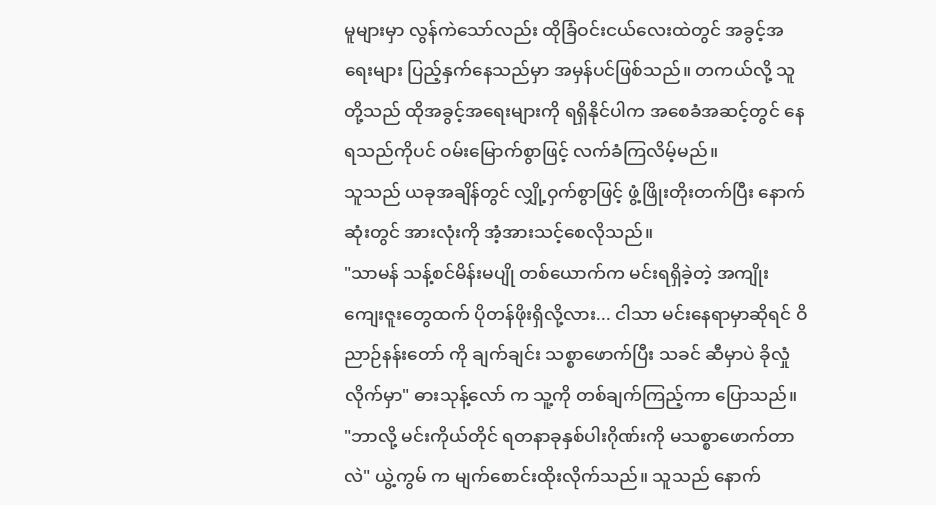မူများမှာ လွန်ကဲသော်လည်း ထိုခြံဝင်းငယ်လေးထဲတွင် အခွင့်အရေးများ ပြည့်နှက်နေသည်မှာ အမှန်ပင်ဖြစ်သည်။ တကယ်လို့ သူတို့သည် ထိုအခွင့်အရေးများကို ရရှိနိုင်ပါက အစေခံအဆင့်တွင် နေရသည်ကိုပင် ဝမ်းမြောက်စွာဖြင့် လက်ခံကြလိမ့်မည်။
သူသည် ယခုအချိန်တွင် လျှို့ဝှက်စွာဖြင့် ဖွံ့ဖြိုးတိုးတက်ပြီး နောက်ဆုံးတွင် အားလုံးကို အံ့အားသင့်စေလိုသည်။
"သာမန် သန့်စင်မိန်းမပျို တစ်ယောက်က မင်းရရှိခဲ့တဲ့ အကျိုးကျေးဇူးတွေထက် ပိုတန်ဖိုးရှိလို့လား... ငါသာ မင်းနေရာမှာဆိုရင် ဝိညာဉ်နန်းတော် ကို ချက်ချင်း သစ္စာဖောက်ပြီး သခင် ဆီမှာပဲ ခိုလှုံလိုက်မှာ" ဓားသုန့်လော် က သူ့ကို တစ်ချက်ကြည့်ကာ ပြောသည်။
"ဘာလို့ မင်းကိုယ်တိုင် ရတနာခုနှစ်ပါးဂိုဏ်းကို မသစ္စာဖောက်တာလဲ" ယွဲ့ကွမ် က မျက်စောင်းထိုးလိုက်သည်။ သူသည် နောက်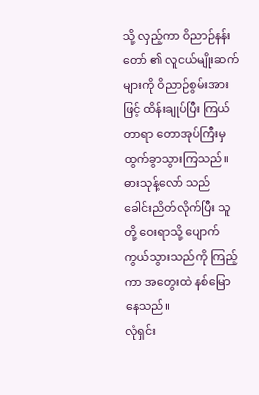သို့ လှည့်ကာ ဝိညာဉ်နန်းတော် ၏ လူငယ်မျိုးဆက်များကို ဝိညာဉ်စွမ်းအားဖြင့် ထိန်းချုပ်ပြီး ကြယ်တာရာ တောအုပ်ကြီးမှ ထွက်ခွာသွားကြသည်။
ဓားသုန့်လော် သည် ခေါင်းညိတ်လိုက်ပြီး သူတို့ ဝေးရာသို့ ပျောက်ကွယ်သွားသည်ကို ကြည့်ကာ အတွေးထဲ နစ်မြောနေသည်။
လုံရှင်း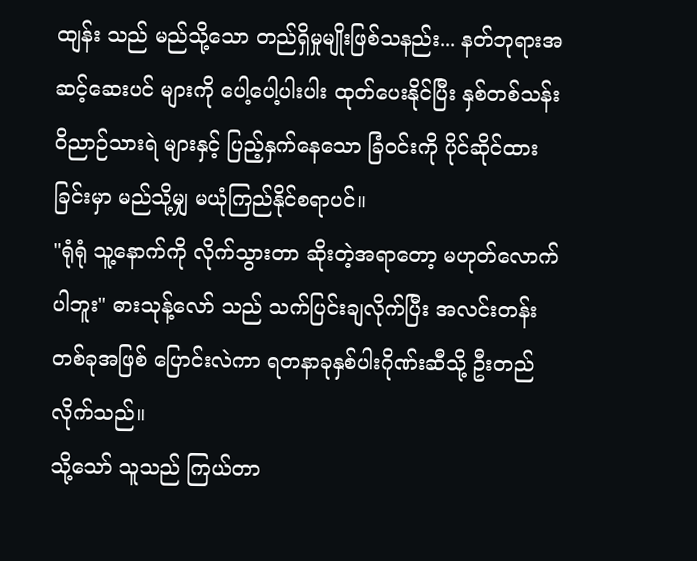ထျန်း သည် မည်သို့သော တည်ရှိမှုမျိုးဖြစ်သနည်း... နတ်ဘုရားအဆင့်ဆေးပင် များကို ပေါ့ပေါ့ပါးပါး ထုတ်ပေးနိုင်ပြီး နှစ်တစ်သန်းဝိညာဉ်သားရဲ များနှင့် ပြည့်နှက်နေသော ခြံဝင်းကို ပိုင်ဆိုင်ထားခြင်းမှာ မည်သို့မျှ မယုံကြည်နိုင်စရာပင်။
"ရုံရုံ သူ့နောက်ကို လိုက်သွားတာ ဆိုးတဲ့အရာတော့ မဟုတ်လောက်ပါဘူး" ဓားသုန့်လော် သည် သက်ပြင်းချလိုက်ပြီး အလင်းတန်းတစ်ခုအဖြစ် ပြောင်းလဲကာ ရတနာခုနှစ်ပါးဂိုဏ်းဆီသို့ ဦးတည်လိုက်သည်။
သို့သော် သူသည် ကြယ်တာ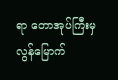ရာ တောအုပ်ကြီးမှ လွန်မြောက်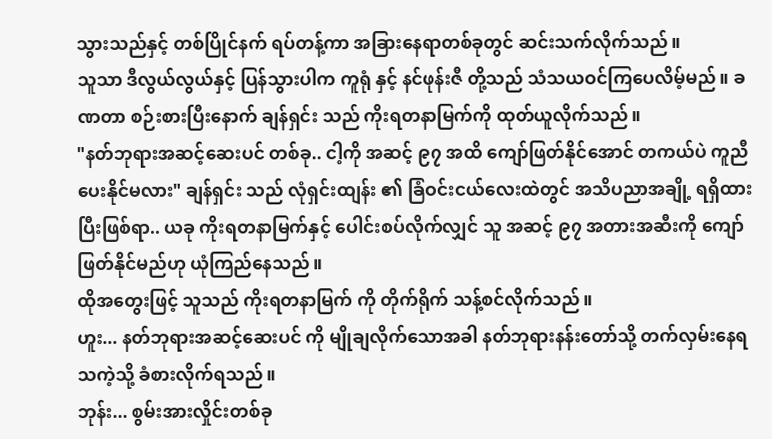သွားသည်နှင့် တစ်ပြိုင်နက် ရပ်တန့်ကာ အခြားနေရာတစ်ခုတွင် ဆင်းသက်လိုက်သည်။
သူသာ ဒီလွယ်လွယ်နှင့် ပြန်သွားပါက ကူရုံ နှင့် နင်ဖုန်းဇီ တို့သည် သံသယဝင်ကြပေလိမ့်မည်။ ခဏတာ စဉ်းစားပြီးနောက် ချန်ရှင်း သည် ကိုးရတနာမြက်ကို ထုတ်ယူလိုက်သည်။
"နတ်ဘုရားအဆင့်ဆေးပင် တစ်ခု.. ငါ့ကို အဆင့် ၉၇ အထိ ကျော်ဖြတ်နိုင်အောင် တကယ်ပဲ ကူညီပေးနိုင်မလား" ချန်ရှင်း သည် လုံရှင်းထျန်း ၏ ခြံဝင်းငယ်လေးထဲတွင် အသိပညာအချို့ ရရှိထားပြီးဖြစ်ရာ.. ယခု ကိုးရတနာမြက်နှင့် ပေါင်းစပ်လိုက်လျှင် သူ အဆင့် ၉၇ အတားအဆီးကို ကျော်ဖြတ်နိုင်မည်ဟု ယုံကြည်နေသည်။
ထိုအတွေးဖြင့် သူသည် ကိုးရတနာမြက် ကို တိုက်ရိုက် သန့်စင်လိုက်သည်။
ဟူး... နတ်ဘုရားအဆင့်ဆေးပင် ကို မျိုချလိုက်သောအခါ နတ်ဘုရားနန်းတော်သို့ တက်လှမ်းနေရသကဲ့သို့ ခံစားလိုက်ရသည်။
ဘုန်း... စွမ်းအားလှိုင်းတစ်ခု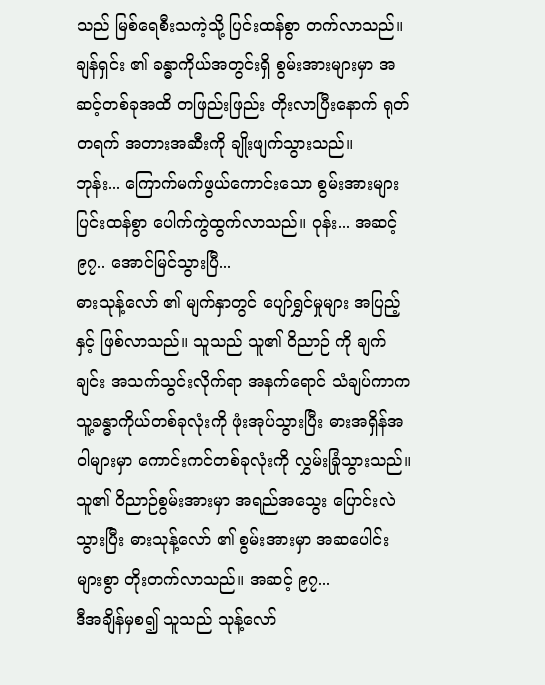သည် မြစ်ရေစီးသကဲ့သို့ ပြင်းထန်စွာ တက်လာသည်။ ချန်ရှင်း ၏ ခန္ဓာကိုယ်အတွင်းရှိ စွမ်းအားများမှာ အဆင့်တစ်ခုအထိ တဖြည်းဖြည်း တိုးလာပြီးနောက် ရုတ်တရက် အတားအဆီးကို ချိုးဖျက်သွားသည်။
ဘုန်း... ကြောက်မက်ဖွယ်ကောင်းသော စွမ်းအားများ ပြင်းထန်စွာ ပေါက်ကွဲထွက်လာသည်။ ဝုန်း... အဆင့် ၉၇.. အောင်မြင်သွားပြီ...
ဓားသုန့်လော် ၏ မျက်နှာတွင် ပျော်ရွှင်မှုများ အပြည့်နှင့် ဖြစ်လာသည်။ သူသည် သူ၏ ဝိညာဉ် ကို ချက်ချင်း အသက်သွင်းလိုက်ရာ အနက်ရောင် သံချပ်ကာက သူ့ခန္ဓာကိုယ်တစ်ခုလုံးကို ဖုံးအုပ်သွားပြီး ဓားအရှိန်အဝါများမှာ ကောင်းကင်တစ်ခုလုံးကို လွှမ်းခြုံသွားသည်။
သူ၏ ဝိညာဉ်စွမ်းအားမှာ အရည်အသွေး ပြောင်းလဲသွားပြီး ဓားသုန့်လော် ၏ စွမ်းအားမှာ အဆပေါင်းများစွာ တိုးတက်လာသည်။ အဆင့် ၉၇...
ဒီအချိန်မှစ၍ သူသည် သုန့်လော်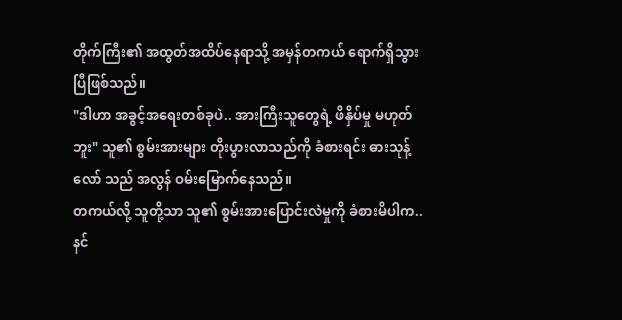တိုက်ကြီး၏ အထွတ်အထိပ်နေရာသို့ အမှန်တကယ် ရောက်ရှိသွားပြီဖြစ်သည်။
"ဒါဟာ အခွင့်အရေးတစ်ခုပဲ.. အားကြီးသူတွေရဲ့ ဖိနှိပ်မှု မဟုတ်ဘူး" သူ၏ စွမ်းအားများ တိုးပွားလာသည်ကို ခံစားရင်း ဓားသုန့်လော် သည် အလွန် ဝမ်းမြောက်နေသည်။
တကယ်လို့ သူတို့သာ သူ၏ စွမ်းအားပြောင်းလဲမှုကို ခံစားမိပါက.. နင်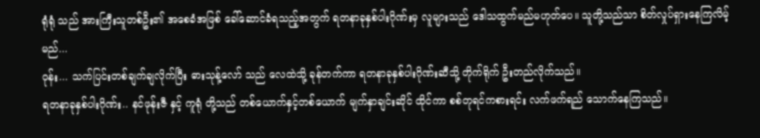ရုံရုံ သည် အားကြီးသူတစ်ဦး၏ အစေခံအဖြစ် ခေါ်ဆောင်ခံရသည့်အတွက် ရတနာခုနှစ်ပါးဂိုဏ်းမှ လူများသည် ဒေါသထွက်မည်မဟုတ်ပေ။ သူတို့သည်သာ စိတ်လှုပ်ရှားနေကြလိမ့်မည်...
ဝုန်း... သက်ပြင်းတစ်ချက်ချလိုက်ပြီး ဓားသုန့်လော် သည် လေထဲသို့ ခုန်တက်ကာ ရတနာခုနှစ်ပါးဂိုဏ်းဆီသို့ တိုက်ရိုက် ဦးတည်လိုက်သည်။
ရတနာခုနှစ်ပါးဂိုဏ်း.. နင်ဖုန်းဇီ နှင့် ကူရုံ တို့သည် တစ်ယောက်နှင့်တစ်ယောက် မျက်နှာချင်းဆိုင် ထိုင်ကာ စစ်တုရင်ကစားရင်း လက်ဖက်ရည် သောက်နေကြသည်။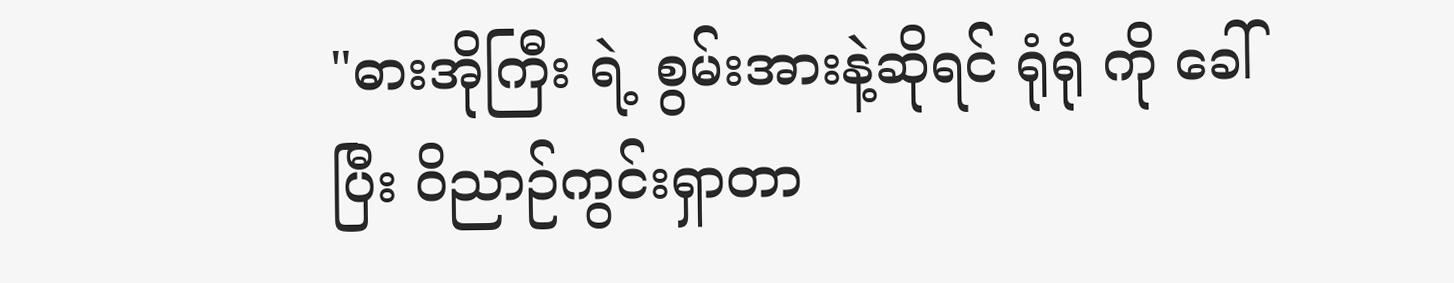"ဓားအိုကြီး ရဲ့ စွမ်းအားနဲ့ဆိုရင် ရုံရုံ ကို ခေါ်ပြီး ဝိညာဉ်ကွင်းရှာတာ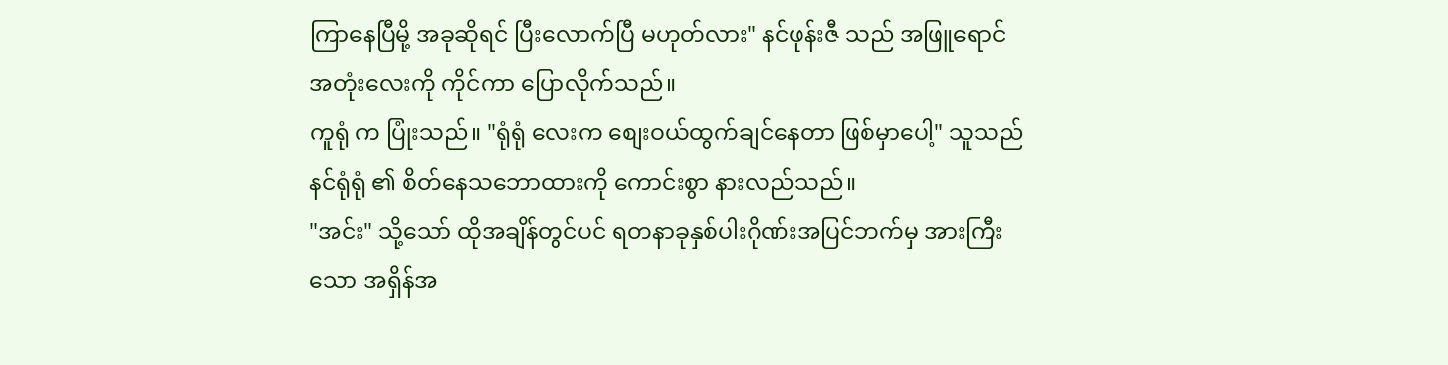ကြာနေပြီမို့ အခုဆိုရင် ပြီးလောက်ပြီ မဟုတ်လား" နင်ဖုန်းဇီ သည် အဖြူရောင် အတုံးလေးကို ကိုင်ကာ ပြောလိုက်သည်။
ကူရုံ က ပြုံးသည်။ "ရုံရုံ လေးက စျေးဝယ်ထွက်ချင်နေတာ ဖြစ်မှာပေါ့" သူသည် နင်ရုံရုံ ၏ စိတ်နေသဘောထားကို ကောင်းစွာ နားလည်သည်။
"အင်း" သို့သော် ထိုအချိန်တွင်ပင် ရတနာခုနှစ်ပါးဂိုဏ်းအပြင်ဘက်မှ အားကြီးသော အရှိန်အ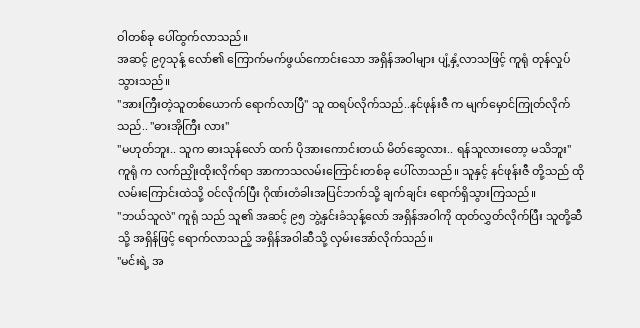ဝါတစ်ခု ပေါ်ထွက်လာသည်။
အဆင့် ၉၇သုန့် လော်၏ ကြောက်မက်ဖွယ်ကောင်းသော အရှိန်အဝါများ ပျံ့နှံ့လာသဖြင့် ကူရုံ တုန်လှုပ်သွားသည်။
"အားကြီးတဲ့သူတစ်ယောက် ရောက်လာပြီ" သူ ထရပ်လိုက်သည်..နင်ဖုန်းဇီ က မျက်မှောင်ကြုတ်လိုက်သည်.. "ဓားအိုကြီး လား"
"မဟုတ်ဘူး.. သူက ဓားသုန်လော် ထက် ပိုအားကောင်းတယ် မိတ်ဆွေလား.. ရန်သူလားတော့ မသိဘူး"
ကူရုံ က လက်ညှိုးထိုးလိုက်ရာ အာကာသလမ်းကြောင်းတစ်ခု ပေါ်လာသည်။ သူနှင့် နင်ဖုန်းဇီ တို့သည် ထိုလမ်းကြောင်းထဲသို့ ဝင်လိုက်ပြီး ဂိုဏ်းတံခါးအပြင်ဘက်သို့ ချက်ချင်း ရောက်ရှိသွားကြသည်။
"ဘယ်သူလဲ" ကူရုံ သည် သူ၏ အဆင့် ၉၅ ဘွဲ့နှင်းခံသုန့်လော် အရှိန်အဝါကို ထုတ်လွှတ်လိုက်ပြီး သူတို့ဆီသို့ အရှိန်ဖြင့် ရောက်လာသည့် အရှိန်အဝါဆီသို့ လှမ်းအော်လိုက်သည်။
"မင်းရဲ့ အ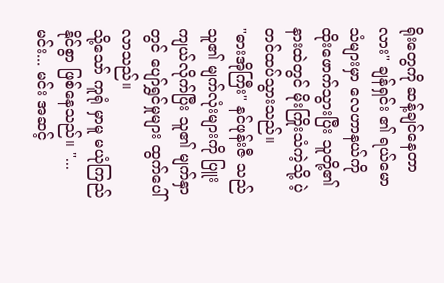ရိုးတွေကို ဆန့်ချင်နေတာလား" ချန်ရှင်း ၏ ရယ်မောသံများမှာ လေဟာနယ်ကို ထိုးဖောက်သွားပြီး သူတို့၏ နားထဲတွင် မိုးကြိုးသံကဲ့သို့ ပဲ့တင်ထပ်သွားသည်။
"ဓားအိုကြီး" နင်ဖုန်းဇီ သည် သူ၏ မျက်လုံးများကို ပြူးကျယ်လိုက်ပြီး သူ၏ မျက်နှာတွင် ပျော်ရွှင်မှုများ ထွက်ပေါ်လာသည်။
သို့သော် ကူရုံ မှာမူ မယုံကြည်နိုင်စွာ ဖြစ်နေသည်။ "... မင်း... မင်း အဆင့်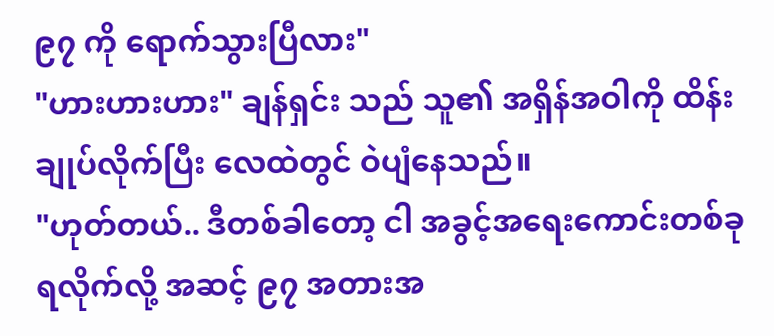၉၇ ကို ရောက်သွားပြီလား"
"ဟားဟားဟား" ချန်ရှင်း သည် သူ၏ အရှိန်အဝါကို ထိန်းချုပ်လိုက်ပြီး လေထဲတွင် ဝဲပျံနေသည်။
"ဟုတ်တယ်.. ဒီတစ်ခါတော့ ငါ အခွင့်အရေးကောင်းတစ်ခု ရလိုက်လို့ အဆင့် ၉၇ အတားအ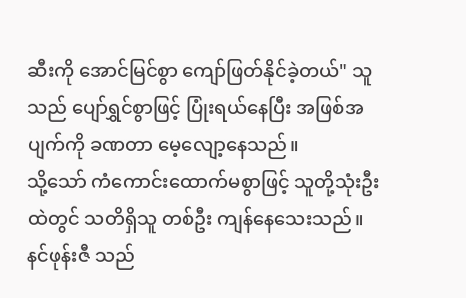ဆီးကို အောင်မြင်စွာ ကျော်ဖြတ်နိုင်ခဲ့တယ်" သူသည် ပျော်ရွှင်စွာဖြင့် ပြုံးရယ်နေပြီး အဖြစ်အပျက်ကို ခဏတာ မေ့လျော့နေသည်။
သို့သော် ကံကောင်းထောက်မစွာဖြင့် သူတို့သုံးဦးထဲတွင် သတိရှိသူ တစ်ဦး ကျန်နေသေးသည်။
နင်ဖုန်းဇီ သည်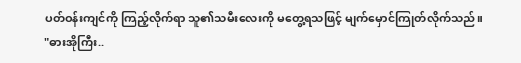ပတ်ဝန်းကျင်ကို ကြည့်လိုက်ရာ သူ၏သမီးလေးကို မတွေ့ရသဖြင့် မျက်မှောင်ကြုတ်လိုက်သည်။
"ဓားအိုကြီး..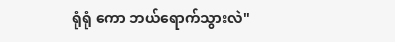ရုံရုံ ကော ဘယ်ရောက်သွားလဲ"